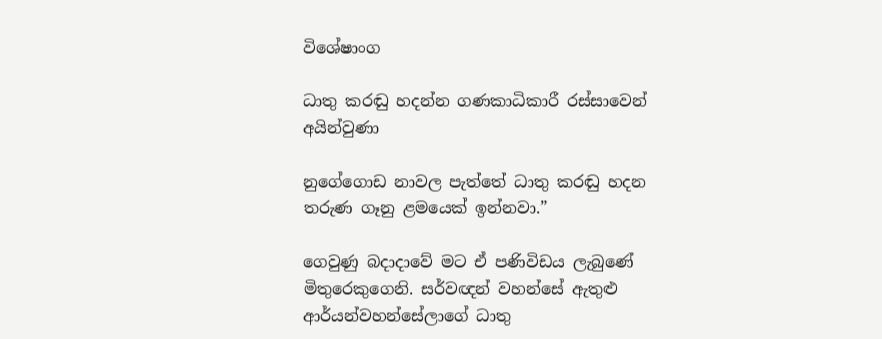විශේෂාංග

ධාතු කරඬු හදන්න ගණකාධිකාරී රස්සාවෙන් අයින්වුණා

නුගේගොඩ නාවල පැත්තේ ධාතු කරඬු හදන තරුණ ගෑනු ළමයෙක් ඉන්නවා.”

ගෙවුණු බදාදාවේ මට ඒ පණිවිඩය ලැබුණේ මිතුරෙකුගෙනි. සර්වඥන් වහන්සේ ඇතුළු ආර්යන්වහන්සේලාගේ ධාතු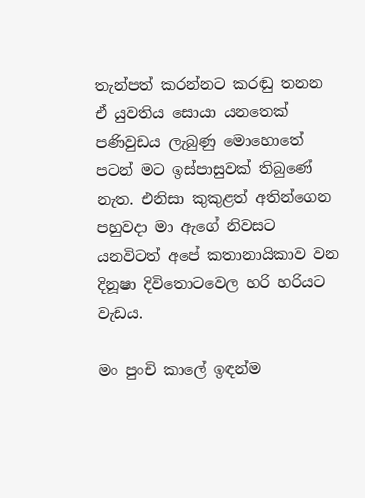තැන්පත් කරන්නට කරඬු තනන ඒ යුවතිය සොයා යනතෙක් පණිවුඩය ලැබුණු මොහොතේ පටන් මට ඉස්පාසුවක් තිබුණේ නැත. එනිසා කුකුළත් අතින්ගෙන පහුවදා මා ඇගේ නිවසට යනවිටත් අපේ කතානායිකාව වන දිනූෂා දිවිතොටවෙල හරි හරියට වැඩය.

මං පුංචි කාලේ ඉඳන්ම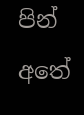පින් අතේ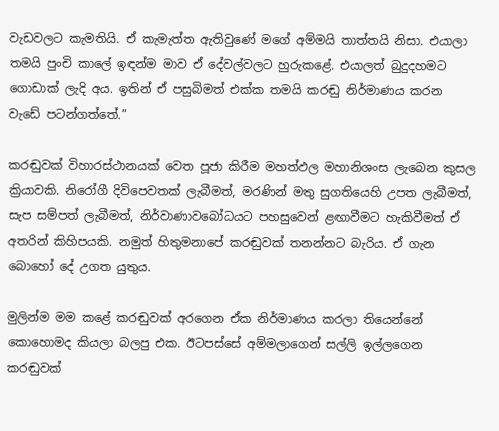වැඩවලට කැමතියි. ඒ කැමැත්ත ඇතිවුණේ මගේ අම්මයි තාත්තයි නිසා. එයාලා තමයි පුංචි කාලේ ඉඳන්ම මාව ඒ දේවල්වලට හුරුකළේ. එයාලත් බුදුදහමට ගොඩාක් ලැදි අය. ඉතින් ඒ පසුබිමත් එක්ක තමයි කරඬු නිර්මාණය කරන වැඩේ පටන්ගත්තේ.”

කරඬුවක් විහාරස්ථානයක් වෙත පූජා කිරීම මහත්ඵල මහානිශංස ලැබෙන කුසල ක්‍රියාවකි. නිරෝගී දිවිපෙවතක් ලැබීමත්, මරණින් මතු සුගතියෙහි උපත ලැබීමත්, සැප සම්පත් ලැබීමත්, නිර්වාණාවබෝධයට පහසුවෙන් ළඟාවීමට හැකිවීමත් ඒ අතරින් කිහිපයකි. නමුත් හිතුමනාපේ කරඬුවක් තනන්නට බැරිය. ඒ ගැන බොහෝ දේ උගත යුතුය.

මුලින්ම මම කළේ කරඬුවක් අරගෙන ඒක නිර්මාණය කරලා තියෙන්නේ කොහොමද කියලා බලපු එක. ඊටපස්සේ අම්මලාගෙන් සල්ලි ඉල්ලගෙන කරඬුවක්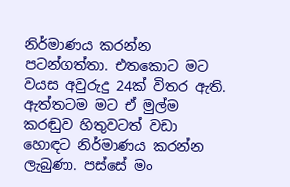නිර්මාණය කරන්න පටන්ගත්තා. එතකොට මට වයස අවුරුදු 24ක් විතර ඇති. ඇත්තටම මට ඒ මුල්ම කරඬුව හිතුවටත් වඩා හොඳට නිර්මාණය කරන්න ලැබුණා. පස්සේ මං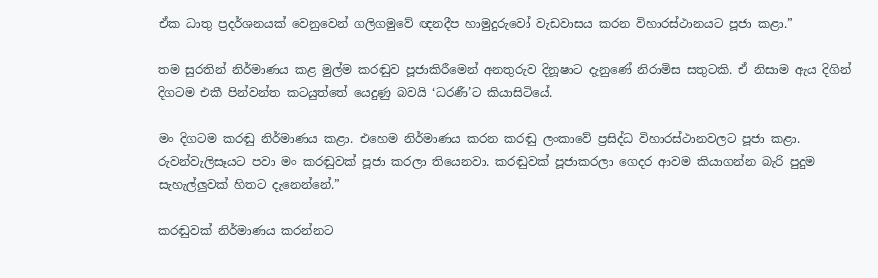ඒක ධාතු ප්‍රදර්ශනයක් වෙනුවෙන් ගලිගමුවේ ඥනදීප හාමුදුරුවෝ වැඩවාසය කරන විහාරස්ථානයට පූජා කළා.”

තම සුරතින් නිර්මාණය කළ මුල්ම කරඬුව පූජාකිරීමෙන් අනතුරුව දිනූෂාට දැනුණේ නිරාමිස සතුටකි. ඒ නිසාම ඇය දිගින් දිගටම එකී පින්වන්ත කටයුත්තේ යෙදුණු බවයි ‘ධරණී’ට කියාසිටියේ.

මං දිගටම කරඬු නිර්මාණය කළා. එහෙම නිර්මාණය කරන කරඬු ලංකාවේ ප්‍රසිද්ධ විහාරස්ථානවලට පූජා කළා. රුවන්වැලිසෑයට පවා මං කරඬුවක් පූජා කරලා තියෙනවා. කරඬුවක් පූජාකරලා ගෙදර ආවම කියාගන්න බැරි පුදුම සැහැල්ලුවක් හිතට දැනෙන්නේ.”

කරඬුවක් නිර්මාණය කරන්නට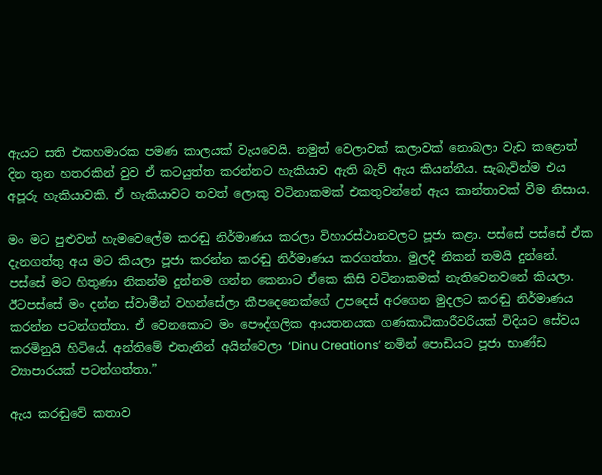ඇයට සති එකහමාරක පමණ කාලයක් වැයවෙයි. නමුත් වෙලාවක් කලාවක් නොබලා වැඩ කළොත් දින තුන හතරකින් වුව ඒ කටයුත්ත කරන්නට හැකියාව ඇති බැව් ඇය කියන්නීය. සැබැවින්ම එය අපූරු හැකියාවකි. ඒ හැකියාවට තවත් ලොකු වටිනාකමක් එකතුවන්නේ ඇය කාන්තාවක් වීම නිසාය.

මං මට පුළුවන් හැමවෙලේම කරඬු නිර්මාණය කරලා විහාරස්ථානවලට පූජා කළා. පස්සේ පස්සේ ඒක දැනගත්තු අය මට කියලා පූජා කරන්න කරඬු නිර්මාණය කරගත්තා. මුලදී නිකන් තමයි දුන්නේ. පස්සේ මට හිතුණා නිකන්ම දුන්නම ගන්න කෙනාට ඒකෙ කිසි වටිනාකමක් නැතිවෙනවනේ කියලා. ඊටපස්සේ මං දන්න ස්වාමීන් වහන්සේලා කීපදෙනෙක්ගේ උපදෙස් අරගෙන මුදලට කරඬු නිර්මාණය කරන්න පටන්ගත්තා. ඒ වෙනකොට මං පෞද්ගලික ආයතනයක ගණකාධිකාරීවරියක් විදියට සේවය කරමිනුයි හිටියේ. අන්තිමේ එතැනින් අයින්වෙලා ‘Dinu Creations’ නමින් පොඩියට පූජා භාණ්ඩ ව්‍යාපාරයක් පටන්ගත්තා.”

ඇය කරඬුවේ කතාව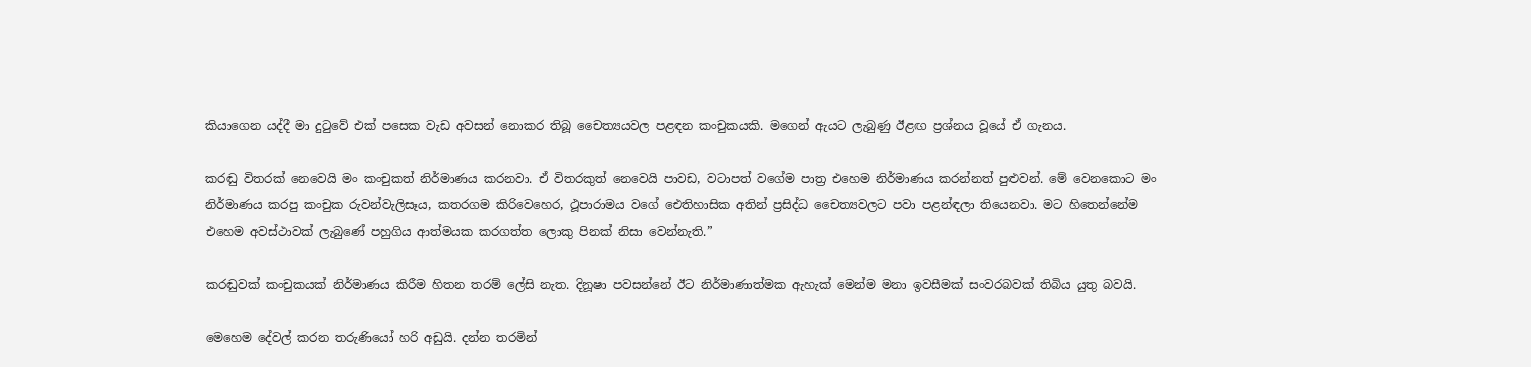කියාගෙන යද්දී මා දුටුවේ එක් පසෙක වැඩ අවසන් නොකර තිබූ චෛත්‍යයවල පළඳන කංචුකයකි. මගෙන් ඇයට ලැබුණු ඊළඟ ප්‍රශ්නය වූයේ ඒ ගැනය.

කරඬු විතරක් නෙවෙයි මං කංචුකත් නිර්මාණය කරනවා. ඒ විතරකුත් නෙවෙයි පාවඩ, වටාපත් වගේම පාත්‍ර එහෙම නිර්මාණය කරන්නත් පුළුවන්. මේ වෙනකොට මං නිර්මාණය කරපු කංචුක රුවන්වැලිසෑය, කතරගම කිරිවෙහෙර, ථූපාරාමය වගේ ඓතිහාසික අතින් ප්‍රසිද්ධ චෛත්‍යවලට පවා පළන්ඳලා තියෙනවා. මට හිතෙන්නේම එහෙම අවස්ථාවක් ලැබුණේ පහුගිය ආත්මයක කරගත්ත ලොකු පිනක් නිසා වෙන්නැති.”

කරඬුවක් කංචුකයක් නිර්මාණය කිරීම හිතන තරම් ලේසි නැත. දිනූෂා පවසන්නේ ඊට නිර්මාණාත්මක ඇහැක් මෙන්ම මනා ඉවසීමක් සංවරබවක් තිබිය යුතු බවයි.

මෙහෙම දේවල් කරන තරුණියෝ හරි අඩුයි. දන්න තරමින්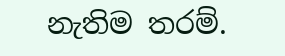නැතිම තරම්.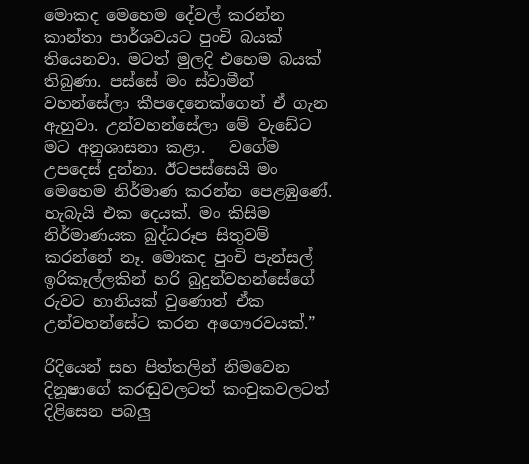මොකද මෙහෙම දේවල් කරන්න කාන්තා පාර්ශවයට පුංචි බයක් තියෙනවා. මටත් මුලදි එහෙම බයක් තිබුණා. පස්සේ මං ස්වාමීන් වහන්සේලා කීපදෙනෙක්ගෙන් ඒ ගැන ඇහුවා. උන්වහන්සේලා මේ වැඩේට මට අනුශාසනා කළා.   වගේම උපදෙස් දුන්නා. ඊටපස්සෙයි මං මෙහෙම නිර්මාණ කරන්න පෙළඹුණේ. හැබැයි එක දෙයක්. මං කිසිම නිර්මාණයක බුද්ධරූප සිතුවම් කරන්නේ නෑ. මොකද පුංචි පැන්සල් ඉරිකෑල්ලකින් හරි බුදුන්වහන්සේගේ රුවට හානියක් වුණොත් ඒක උන්වහන්සේට කරන අගෞරවයක්.”

රිදියෙන් සහ පිත්තලින් නිමවෙන දිනූෂාගේ කරඬුවලටත් කංචුකවලටත් දිළිසෙන පබලු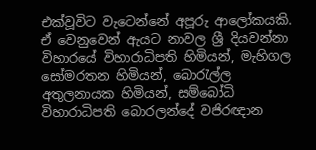එක්වූවිට වැටෙන්නේ අපූරු ආලෝකයකි. ඒ වෙනුවෙන් ඇයට නාවල ශ්‍රී දියවන්නා විහාරයේ විහාරාධිපති හිමියන්, මැහිගල සෝමරතන හිමියන්, බොරැල්ල අතුලනායක හිමියන්, සම්බෝධි විහාරාධිපති බොරලන්දේ වජිරඥාන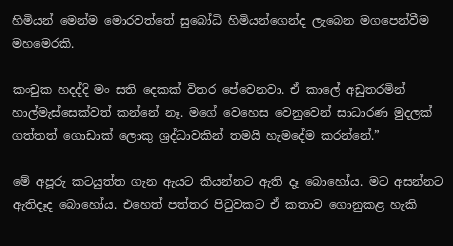හිමියන් මෙන්ම මොරවත්තේ සුබෝධි හිමියන්ගෙන්ද ලැබෙන මගපෙන්වීම මහමෙරකි.

කංචුක හදද්දි මං සති දෙකක් විතර පේවෙනවා. ඒ කාලේ අඩුතරමින් හාල්මැස්සෙක්වත් කන්නේ නෑ. මගේ වෙහෙස වෙනුවෙන් සාධාරණ මුදලක් ගත්තත් ගොඩාක් ලොකු ශ්‍රද්ධාවකින් තමයි හැමදේම කරන්නේ.”

මේ අපූරු කටයුත්ත ගැන ඇයට කියන්නට ඇති දෑ බොහෝය. මට අසන්නට ඇතිදෑද බොහෝය. එහෙත් පත්තර පිටුවකට ඒ කතාව ගොනුකළ හැකි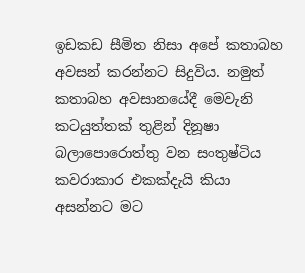ඉඩකඩ සීමිත නිසා අපේ කතාබහ අවසන් කරන්නට සිදුවිය. නමුත් කතාබහ අවසානයේදී මෙවැනි කටයුත්තක් තුළින් දිනූෂා බලාපොරොත්තු වන සංතුෂ්ටිය කවරාකාර එකක්දැයි කියා අසන්නට මට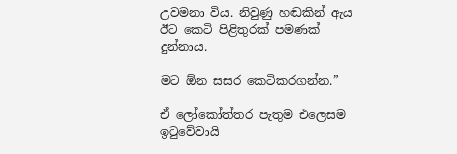උවමනා විය. නිවුණු හඬකින් ඇය ඊට කෙටි පිළිතුරක් පමණක් දුන්නාය.

මට ඕන සසර කෙටිකරගන්න.”

ඒ ලෝකෝත්තර පැතුම එලෙසම ඉටුවේවායි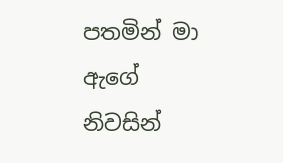පතමින් මා ඇගේ නිවසින්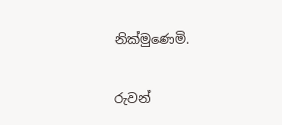නික්මුණෙමි.

රුවන්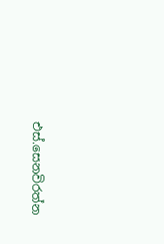එස්.සෙනවිරත්න